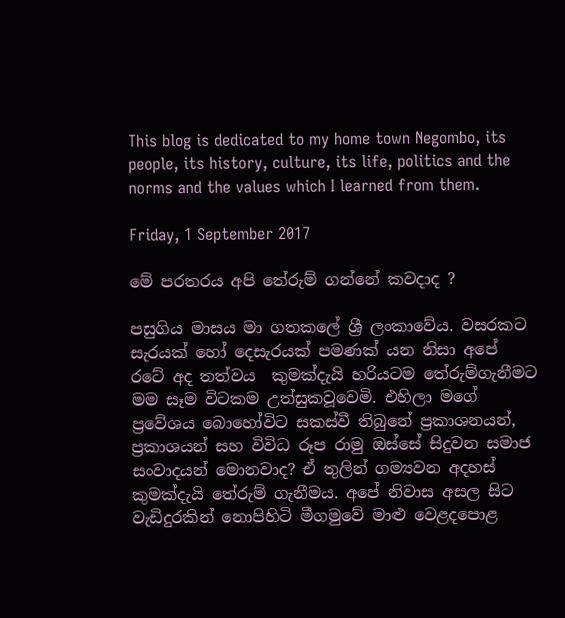This blog is dedicated to my home town Negombo, its people, its history, culture, its life, politics and the norms and the values which I learned from them.

Friday, 1 September 2017

මේ පරතරය අපි තේරුම් ගන්නේ කවදාද ?

පසුගිය මාසය මා ගතකලේ ශ්‍රී ලංකාවේය. වසරකට සැරයක් හෝ දෙසැරයක් පමණක් යන නිසා අපේ රටේ අද තත්වය  කුමක්දැයි හරියටම තේරුම්ගැනීමට මම සෑම විටකම උත්සුකවූවෙමි. එහිලා මගේ ප්‍රවේශය බොහෝවිට සකස්වී තිබුනේ ප්‍රකාශනයන්, ප්‍රකාශයන් සහ විවිධ රූප රාමු ඔස්සේ සිදුවන සමාජ සංවාදයන් මොනවාද? ඒ තුලින් ගම්‍යවන අදහස් කුමක්දැයි තේරුම් ගැනීමය. අපේ නිවාස අසල සිට වැඩිදුරකින් නොපිහිටි මීගමුවේ මාළු වෙළදපොළ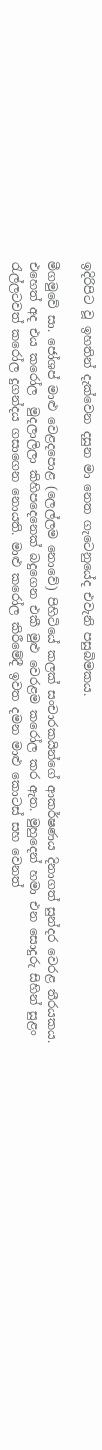ඉදිරිපිට වූ ඉහතින් දැක්වෙන දසුන මා නෙත ගැටෙනුයේද එවැනි පසුබිමකය.

මීගමුවේ සා. ජෝශප් මාළු වෙළදපොළ (ලෙල්ලම නොවේ) පිහිටියේ කලක් සංචාරකයින්ගේ ආකර්ෂණය දිනාගත් සුන්දර වෙරළ තීරයකය. එහෙත් අද එය කරෝල  මුදලාලිලා කිහිපදෙනෙක් බදුගෙන එකී මුළු වෙරළම කරෝල කර ඇත. මුහුදෙන් හමා එන සොදුරු සිහින් සුළං රැල්ලටවත් කරෝල දුගන්දය ගසාගෙන නොයති. මාළු කරෝල කිරීමේදී ඉවත දමන මාළු කොටස් සහ වෙනත්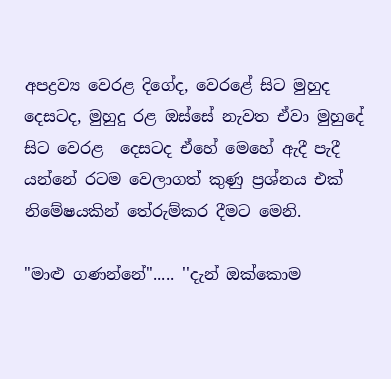අපද්‍රව්‍ය වෙරළ දිගේද, වෙරළේ සිට මුහුද දෙසටද, මුහුදු රළ ඔස්සේ නැවත ඒවා මුහුදේ සිට වෙරළ  දෙසටද ඒහේ මෙහේ ඇදී පැදී යන්නේ රටම වෙලාගත් කුණු ප්‍රශ්නය එක් නිමේෂයකින් තේරුම්කර දීමට මෙනි.

"මාළු ගණන්නේ"..... ''දැන් ඔක්කොම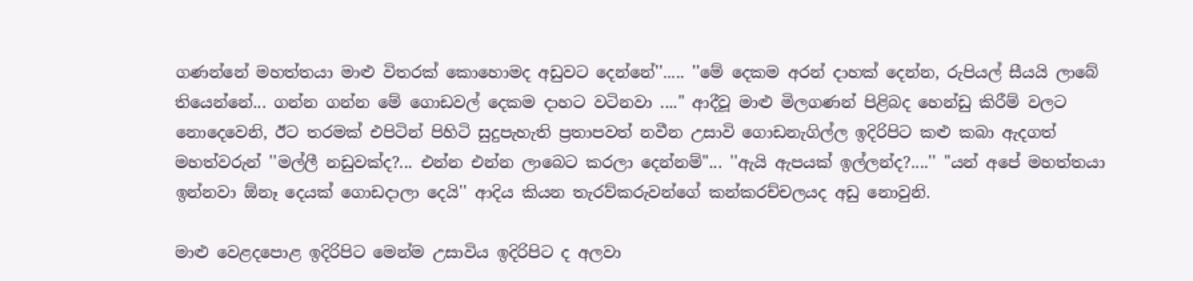ගණන්නේ මහත්තයා මාළු විතරක් කොහොමද අඩුවට දෙන්නේ''..... ''මේ දෙකම අරන් දාහක් දෙන්න, රුපියල් සීයයි ලාබේ තියෙන්නේ... ගන්න ගන්න මේ ගොඩවල් දෙකම දාහට වටිනවා ...." ආදීවූ මාළු මිලගණන් පිළිබද හෙන්ඩු කිරීම් වලට  නොදෙවෙනි, ඊට තරමක් එපිටින් පිහිටි සුදුපැහැති ප්‍රතාපවත් නවීන උසාවි ගොඩනැගිල්ල ඉදිරිපිට කළු කබා ඇදගත් මහත්වරුන් ''මල්ලී නඩුවක්ද?... එන්න එන්න ලාබෙට කරලා දෙන්නම්"... ''ඇයි ඇපයක් ඉල්ලන්ද?....'' "යන් අපේ මහත්තයා ඉන්නවා ඕනෑ දෙයක් ගොඩදාලා දෙයි'' ආදිය කියන තැරව්කරුවන්ගේ කන්කරච්චලයද අඩු නොවුනි.

මාළු වෙළදපොළ ඉදිරිපිට මෙන්ම උසාවිය ඉදිරිපිට ද අලවා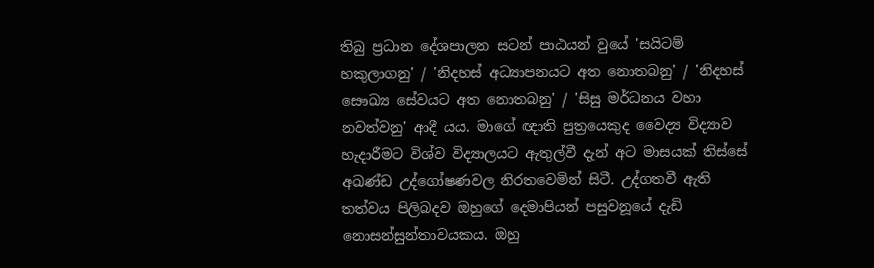තිබු ප්‍රධාන දේශපාලන සටන් පාඨයන් වුයේ 'සයිටම් හකුලාගනු' / 'නිදහස් අධ්‍යාපනයට අත නොතබනු' / 'නිදහස් සෞඛ්‍ය සේවයට අත නොතබනු' / 'සිසු මර්ධනය වහා නවත්වනු' ආදී යය. මාගේ ඥාති පුත්‍රයෙකුද වෛද්‍ය විද්‍යාව හැදාරීමට විශ්ව විද්‍යාලයට ඇතුල්වී දැන් අට මාසයක් තිස්සේ අඛණ්ඩ උද්ගෝෂණවල නිරතවෙමින් සිටී. උද්ගතවී ඇති තත්වය පිලිබදව ඔහුගේ දෙමාපියන් පසුවනූයේ දැඩි නොසන්සුන්තාවයකය. ඔහු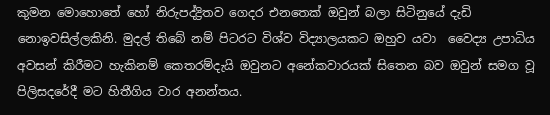කුමන මොහොතේ හෝ නිරුපද්ද්‍රිතව ගෙදර එනතෙක් ඔවුන් බලා සිටිනුයේ දැඩි නොඉවසිල්ලකිනි. මුදල් තිබේ නම් පිටරට විශ්ව විද්‍යාලයකට ඔහුව යවා  වෛද්‍ය උපාධිය අවසන් කිරීමට හැකිනම් කෙතරම්දැයි ඔවුනට අනේකවාරයක් සිතෙන බව ඔවුන් සමග වූ පිලිසදරේදී මට හිතීගිය වාර අනන්තය.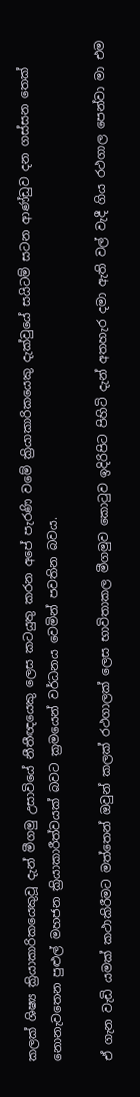කලක් ශිෂ්‍ය ක්‍රියාකාරිකයෙකුවූ දැන් මීගමු උසාවියේ නීතීඥයෙකු ලෙස කටයුතු කරන අපේ පැරණි වමේ ක්‍රියාකාරිකයෙකු දැක්වුයේ සයිටම් සටන ආණ්ඩුව දන ගස්සන තෙක් නොනැවතෙන පුළුල් මහජන ක්‍රියාකාරීත්වයක් බවට ක්‍රමයෙන් වර්ධනය වෙමින් පවතින බවය.

ඒ ගැන වැඩි යමක් කථාකිරීමට මත්තෙන් ඔවුන් කලක් රථගාලක් ලෙස භාවිතාකල මීගමුව කොටුව ඉදිරිපිට පිහිටි දැන් අතහැර දමා ඇති වල් වැදී ගිය රථගාල පෙන්වා මා එම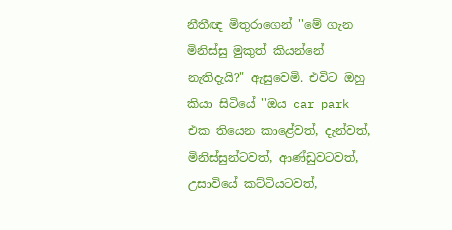නීතීඥ මිතුරාගෙන් ''මේ ගැන මිනිස්සු මුකුත් කියන්නේ නැතිදැයි?" ඇසුවෙමි. එවිට ඔහු කියා සිටියේ ''ඔය car park එක තියෙන කාළේවත්, දැන්වත්, මිනිස්සුන්ටවත්, ආණ්ඩුවටවත්, උසාවියේ කට්ටියටවත්,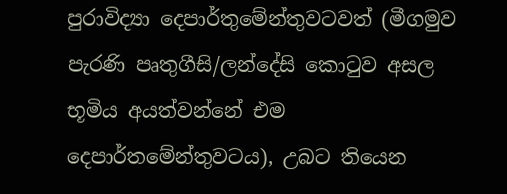පුරාවිද්‍යා දෙපාර්තුමේන්තුවටවත් (මීගමුව පැරණි පෘතුගීසි/ලන්දේසි කොටුව අසල භූමිය අයත්වන්නේ එම දෙපාර්තමේන්තුවටය), උබට තියෙන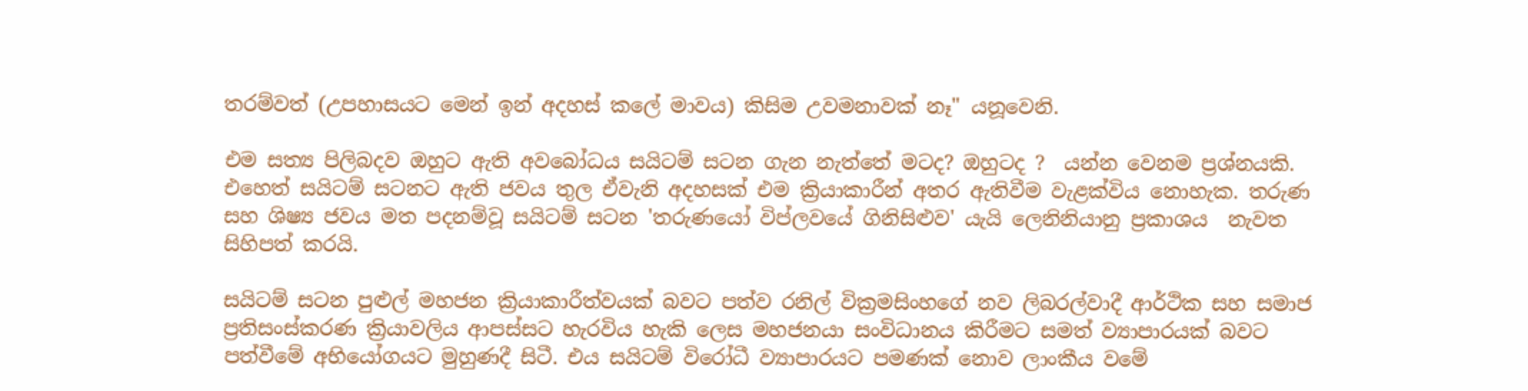තරම්වත් (උපහාසයට මෙන් ඉන් අදහස් කලේ මාවය) කිසිම උවමනාවක් නෑ'' යනූවෙනි.

එම සත්‍ය පිලිබදව ඔහුට ඇති අවබෝධය සයිටම් සටන ගැන නැත්තේ මටද? ඔහුටද ?  යන්න වෙනම ප්‍රශ්නයකි. එහෙත් සයිටම් සටනට ඇති ජවය තුල ඒවැනි අදහසක් එම ක්‍රියාකාරීන් අතර ඇතිවීම වැළක්විය නොහැක. තරුණ සහ ශිෂ්‍ය ජවය මත පදනම්වූ සයිටම් සටන 'තරුණයෝ විප්ලවයේ ගිනිසිළුව' යැයි ලෙනිනියානු ප්‍රකාශය  නැවත සිහිපත් කරයි.

සයිටම් සටන පුළුල් මහජන ක්‍රියාකාරීත්වයක් බවට පත්ව රනිල් වික්‍රමසිංහගේ නව ලිබරල්වාදී ආර්ථික සහ සමාජ ප්‍රතිසංස්කරණ ක්‍රියාවලිය ආපස්සට හැරවිය හැකි ලෙස මහජනයා සංවිධානය කිරීමට සමත් ව්‍යාපාරයක් බවට පත්වීමේ අභියෝගයට මුහුණදී සිටී. එය සයිටම් විරෝධී ව්‍යාපාරයට පමණක් නොව ලාංකීය වමේ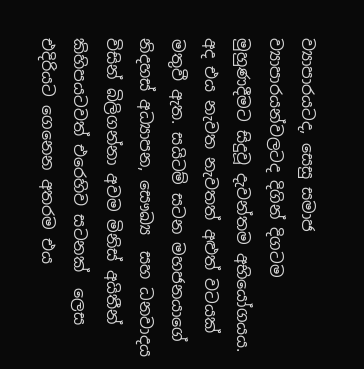ව්‍යාපාරයටද, සෙසු සමාජ ව්‍යාපාරයන්වලටද දිගින් දිගටම මුහුණදීමට සිදුවූ දැවන්තම අභියෝගයය. අද එය නැවත නැවතත් අළුත් වටයක් මතුවී ඇත. සයිටම් සටන මහජනයාගේ නිදහස් අධ්‍යාපන, සෞඛ්‍ය  සහ ධනවාදය විසින් බිලිගන්නා අවම මිනිස් අයිතීන් කිහිපයටවත් එරෙහිව සටනක්  ලෙස එදිරියට ගෙනෙන අතරම එය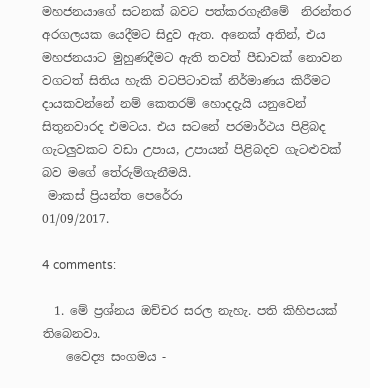මහජනයාගේ සටනක් බවට පත්කරගැනීමේ  නිරන්තර අරගලයක යෙදීමට සිදුව ඇත. අනෙක් අතින්, එය මහජනයාට මුහුණදීමට ඇති තවත් පීඩාවක් නොවන වගටත් සිතිය හැකි වටපිටාවක් නිර්මාණය කිරීමට දායකවන්නේ නම් කෙතරම් හොදදැයි යනුවෙන් සිතුනවාරද එමටය. එය සටනේ පරමාර්ථය පිළිබද ගැටලුවකට වඩා උපාය, උපායන් පිළිබදව ගැටළුවක් බව මගේ තේරුම්ගැනීමයි.
 මාකස් ප්‍රියන්ත පෙරේරා
01/09/2017.

4 comments:

  1. මේ ප්‍රශ්නය ඔච්චර සරල නැහැ. පති කිහිපයක් තිබෙනවා.
    වෛද්‍ය සංගමය -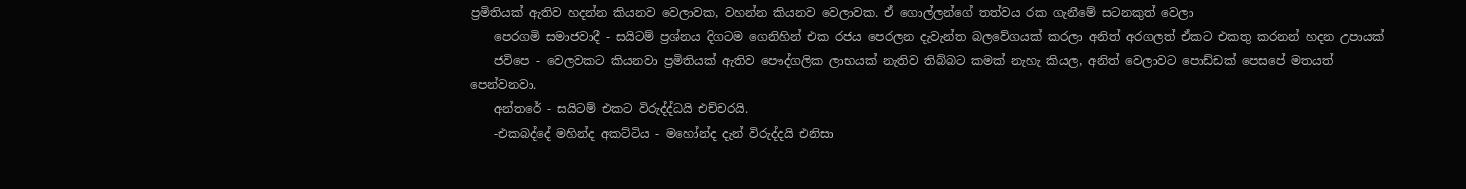ප්‍රමිතියක් ඇතිව හදන්න කියනව වෙලාවක, වහන්න කියනව වෙලාවක. ඒ ගොල්ලන්ගේ තත්වය රක ගැනීමේ සටනකුත් වෙලා
    පෙරගමි සමාජවාදී - සයිටම් ප්‍රශ්නය දිගටම ගෙනිහින් එක රජය පෙරලන දැවැන්ත බලවේගයක් කරලා අනිත් අරගලත් ඒකට එකතු කරනන් හදන උපායක්
    ජවිපෙ - වෙලවකට කියනවා ප්‍රමිතියක් ඇතිව පෞද්ගලික ලාභයක් නැතිව තිබ්බට කමක් නැහැ කියල, අනිත් වෙලාවට පොඩ්ඩක් පෙසපේ මතයත් පෙන්වනවා.
    අන්තරේ - සයිටම් එකට විරුද්ද්ධයි එච්චරයි.
    -එකබද්දේ මහින්ද අකට්ටිය - මහෝන්ද දැන් විරුද්දයි එනිසා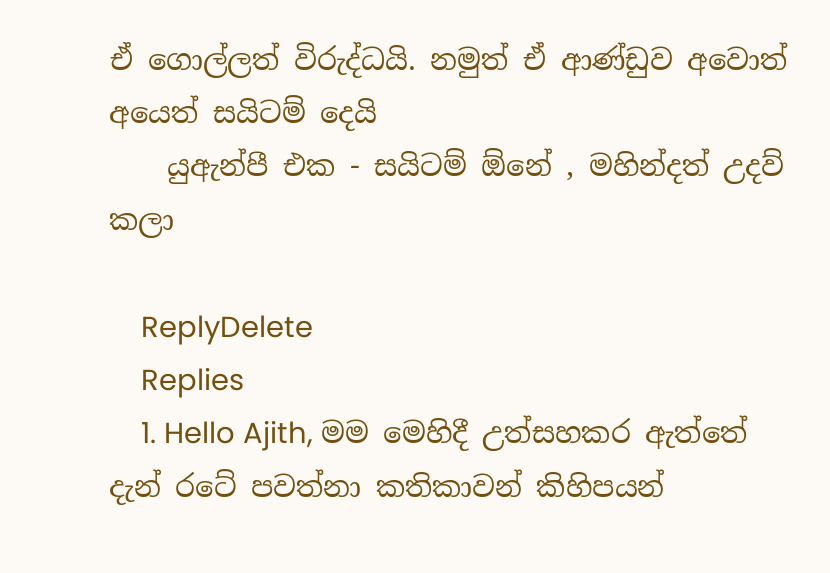ඒ ගොල්ලත් විරුද්ධයි. නමුත් ඒ ආණ්ඩුව අවොත් අයෙත් සයිටම් දෙයි
    යුඇන්පී එක - සයිටම් ඕනේ , මහින්දත් උදව් කලා

    ReplyDelete
    Replies
    1. Hello Ajith, මම මෙහිදී උත්සහකර ඇත්තේ දැන් රටේ පවත්නා කතිකාවන් කිහිපයන්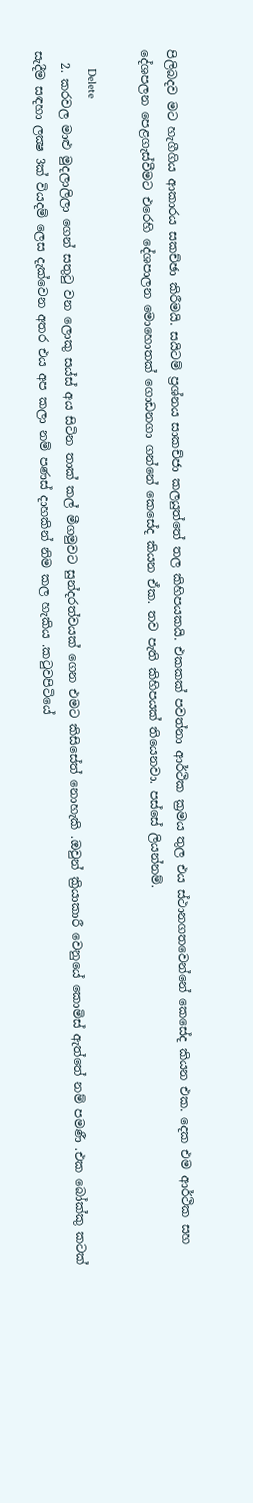පිලිබදව මට හැගීගිය ආකාරය සකච්ඡා කිරීමයි. සයිටම් ප්‍රශ්නය සාකච්ජා කලයුත්තේ තල කිහිපයකයි. එකකක් පවත්නා ආර්ථික ක්‍රමය තුල එය ස්ථානගතවෙන්නේ කෙසේද කියන එක. දෙක එම ආර්ථික සහ දේශපලන පෙළගැස්වීමට එරෙහි දේශපාලන මොහොතක් ගොඩනගා ගන්නේ කෙසේද කියන ඒක. තව පැති කිහිපයක් තියෙනවා. පස්සේ ලියන්නම්.

      Delete
  2. කරවල මාළු මුදලාලිලා ගෙන් සතුටු වන ලොකු සය්ස් අය සිටින තාක් කල් මීගමුවට සුන්දරත්වයක් ගෙන එමට කිසිසේත් නොහැකි .ඔවුන් ක්‍රියාකාරී වෙනුයේ කොමිස් ඇත්තේ නම් පමණී .එක බෝක්කු කටක් සැදීම සඳහා ලක්‍ෂ 3ක් වියදම් ලෙස දැක්වෙන අතර එය අප කලා නම් පණස් දාහකින් නිම කල හැකිය .කටුවපිටියේ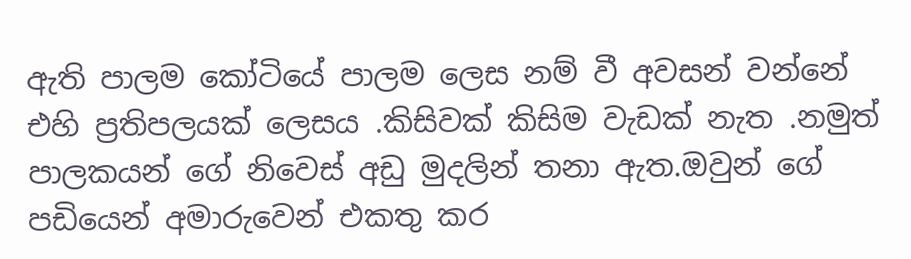ඇති පාලම කෝටියේ පාලම ලෙස නම් වී අවසන් වන්නේ එහි ප්‍රතිපලයක් ලෙසය .කිසිවක් කිසිම වැඩක් නැත .නමුත් පාලකයන් ගේ නිවෙස් අඩු මුදලින් තනා ඇත.ඔවුන් ගේ පඩියෙන් අමාරුවෙන් එකතු කර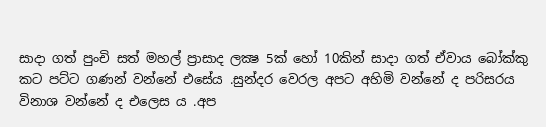සාදා ගත් පුංචි සත් මහල් ප්‍රාසාද ලක්‍ෂ 5ක් හෝ 10කින් සාදා ගත් ඒවාය බෝක්කු කට පට්ට ගණන් වන්නේ එසේය .සුන්දර වෙරල අපට අහිමි වන්නේ ද පරිසරය විනාශ වන්නේ ද එලෙස ය .අප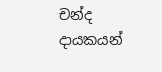චන්ද දායකයන්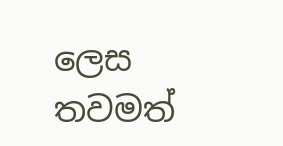ලෙස තවමත්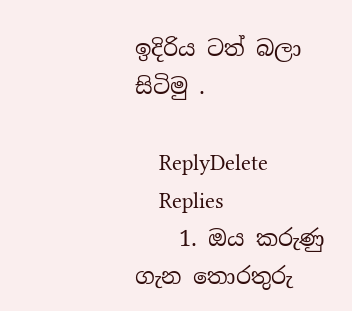ඉදිරිය ටත් බලා සිටිමු .

    ReplyDelete
    Replies
    1. ඔය කරුණු ගැන තොරතුරු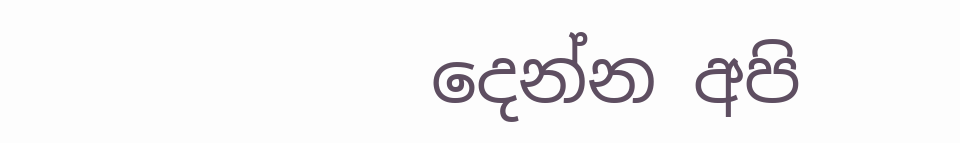දෙන්න අපි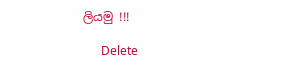ලියමු !!!

      Delete